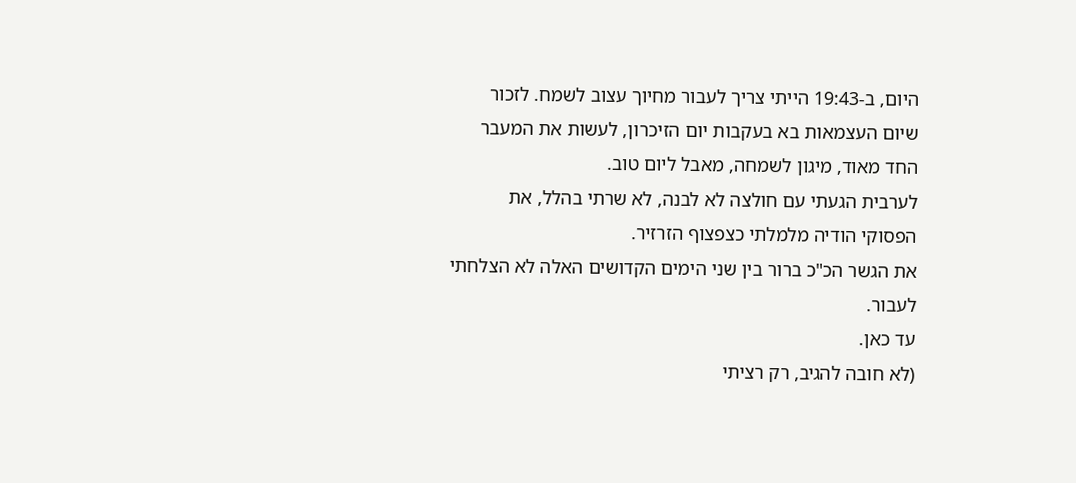היום, ב-19:43 הייתי צריך לעבור מחיוך עצוב לשמח. לזכור שיום העצמאות בא בעקבות יום הזיכרון, לעשות את המעבר החד מאוד, מיגון לשמחה, מאבל ליום טוב.
לערבית הגעתי עם חולצה לא לבנה, לא שרתי בהלל, את הפסוקי הודיה מלמלתי כצפצוף הזרזיר.
את הגשר הכ"כ ברור בין שני הימים הקדושים האלה לא הצלחתי לעבור.
עד כאן.
(לא חובה להגיב, רק רציתי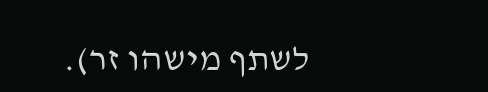לשתף מישהו זר).